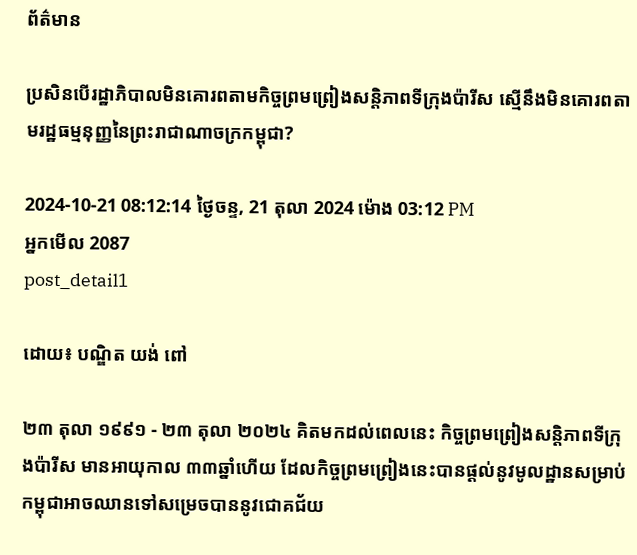ព័ត៌មាន

ប្រសិនបើរដ្ឋាភិបាលមិនគោរពតាមកិច្ចព្រមព្រៀងសន្តិភាពទីក្រុងប៉ារីស ស្មើនឹងមិនគោរពតាមរដ្ឋធម្មនុញ្ញនៃព្រះរាជាណាចក្រកម្ពុជា?

2024-10-21 08:12:14 ថ្ងៃចន្ទ, 21 តុលា 2024 ម៉ោង 03:12 PM
អ្នកមើល 2087
post_detail1

ដោយ៖ បណ្ឌិត យង់ ពៅ

២៣ តុលា ១៩៩១ - ២៣ តុលា ២០២៤ គិតមកដល់ពេលនេះ កិច្ចព្រមព្រៀងសន្តិភាពទីក្រុងប៉ារីស មានអាយុកាល ៣៣ឆ្នាំហើយ ដែលកិច្ចព្រមព្រៀងនេះបានផ្ដល់នូវមូលដ្ឋានសម្រាប់កម្ពុជាអាចឈានទៅសម្រេចបាននូវជោគជ័យ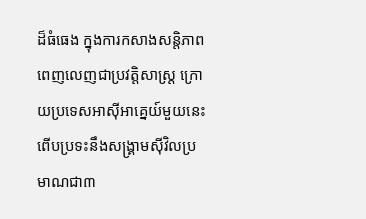ដ៏ធំធេង ក្នុងការកសាងសន្តិភាពពេញលេញជាប្រវត្តិសាស្ត្រ ក្រោយប្រទេសអាស៊ីអាគ្នេយ៍មួយនេះពើបប្រទះនឹងសង្គ្រាមស៊ីវិលប្រមាណជា៣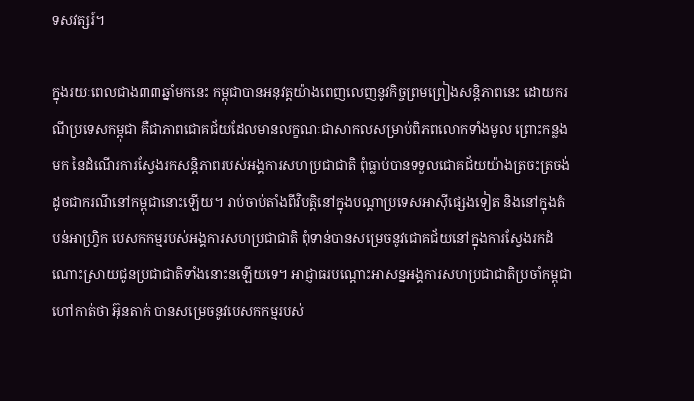ទសវត្សរ៍។

ក្នុងរយៈពេលជាង៣៣ឆ្នាំមកនេះ កម្ពុជាបានអនុវត្តយ៉ាងពេញលេញនូវកិច្ចព្រមព្រៀងសន្តិភាពនេះ ដោយករណីប្រទេសកម្ពុជា គឺជាភាពជោគជ័យដែលមានលក្ខណៈជាសាកលសម្រាប់ពិភពលោកទាំងមូល ព្រោះកន្លងមក នៃដំណើរការស្វែងរកសន្តិភាពរបស់អង្គការសហប្រជាជាតិ ពុំធ្លាប់បានទទួលជោគជ័យយ៉ាងត្រចះត្រចង់ដូចជាករណីនៅកម្ពុជានោះឡើយ។ រាប់ចាប់តាំងពីវិបត្តិនៅក្នុងបណ្ដាប្រទេសអាស៊ីផ្សេងទៀត និងនៅក្នុងតំបន់អាហ្វ្រិក បេសកកម្មរបស់អង្គការសហប្រជាជាតិ ពុំទាន់បានសម្រេចនូវជោគជ័យនៅក្នុងការស្វែងរកដំណោះស្រាយជូនប្រជាជាតិទាំងនោះនឡើយទេ។ អាជ្ញាធរបណ្ដោះអាសន្នអង្គការសហប្រជាជាតិប្រចាំកម្ពុជា ហៅកាត់ថា អ៊ុនតាក់ បានសម្រេចនូវបេសកកម្មរបស់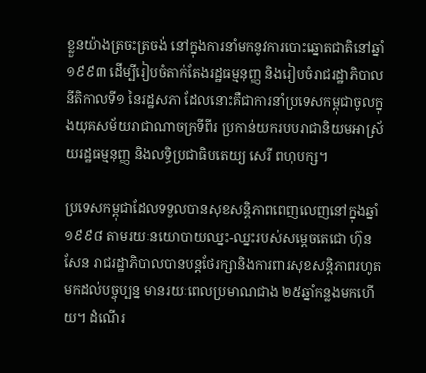ខ្លួនយ៉ាងត្រចះត្រចង់ នៅក្នុងការនាំមកនូវការបោះឆ្នោតជាតិនៅឆ្នាំ១៩៩៣ ដើម្បីរៀបចំតាក់តែងរដ្ឋធម្មនុញ្ញ និងរៀបចំរាជរដ្ឋាភិបាលនីតិកាលទី១ នៃរដ្ឋសភា ដែលនោះគឺជាការនាំប្រទេសកម្ពុជាចូលក្នុងយុគសម័យរាជាណាចក្រទីពីរ ប្រកាន់យករបបរាជានិយមអាស្រ័យរដ្ឋធម្មនុញ្ញ និងលទ្ធិប្រជាធិបតេយ្យ សេរី ពហុបក្ស។

ប្រទេសកម្ពុជាដែលទទួលបានសុខសន្តិភាពពេញលេញនៅក្នុងឆ្នាំ១៩៩៨ តាមរយៈនយោបាយឈ្នះ-ឈ្នះរបស់សម្ដេចតេជោ ហ៊ុន សែន រាជរដ្ឋាភិបាលបានបន្តថែរក្សានិងការពារសុខសន្តិភាពរហូតមកដល់បច្ចុប្បន្ន មានរយៈពេលប្រមាណជាង ២៥ឆ្នាំកន្លងមកហើយ។ ដំណើរ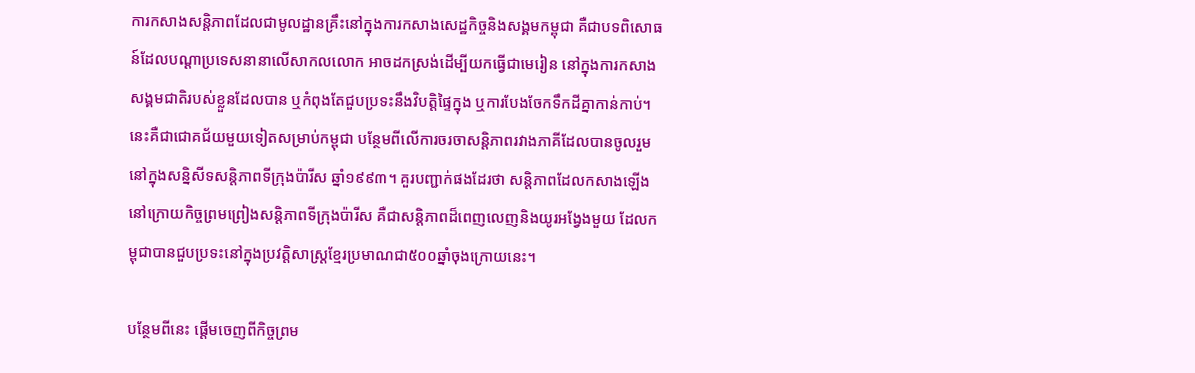ការកសាងសន្តិភាពដែលជាមូលដ្ឋានគ្រឹះនៅក្នុងការកសាងសេដ្ឋកិច្ចនិងសង្គមកម្ពុជា គឺជាបទពិសោធន៍ដែលបណ្ដាប្រទេសនានាលើសាកលលោក អាចដកស្រង់ដើម្បីយកធ្វើជាមេរៀន នៅក្នុងការកសាងសង្គមជាតិរបស់ខ្លួនដែលបាន ឬកំពុងតែជួបប្រទះនឹងវិបត្តិផ្ទៃក្នុង ឬការបែងចែកទឹកដីគ្នាកាន់កាប់។ នេះគឺជាជោគជ័យមួយទៀតសម្រាប់កម្ពុជា បន្ថែមពីលើការចរចាសន្តិភាពរវាងភាគីដែលបានចូលរួមនៅក្នុងសន្និសីទសន្តិភាពទីក្រុងប៉ារីស ឆ្នាំ១៩៩៣។ គួរបញ្ជាក់ផងដែរថា សន្តិភាពដែលកសាងឡើងនៅក្រោយកិច្ចព្រមព្រៀងសន្តិភាពទីក្រុងប៉ារីស គឺជាសន្តិភាពដ៏ពេញលេញនិងយូរអង្វែងមួយ ដែលកម្ពុជាបានជួបប្រទះនៅក្នុងប្រវត្តិសាស្ត្រខ្មែរប្រមាណជា៥០០ឆ្នាំចុងក្រោយនេះ។

បន្ថែមពីនេះ ផ្ដើមចេញពីកិច្ចព្រម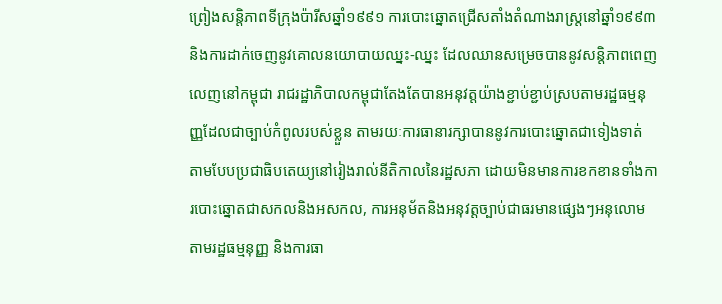ព្រៀងសន្តិភាពទីក្រុងប៉ារីសឆ្នាំ១៩៩១ ការបោះឆ្នោតជ្រើសតាំងតំណាងរាស្ត្រនៅឆ្នាំ១៩៩៣ និងការដាក់ចេញនូវគោលនយោបាយឈ្នះ-ឈ្នះ ដែលឈានសម្រេចបាននូវសន្តិភាពពេញលេញនៅកម្ពុជា រាជរដ្ឋាភិបាលកម្ពុជាតែងតែបានអនុវត្តយ៉ាងខ្ជាប់ខ្ជាប់ស្របតាមរដ្ឋធម្មនុញ្ញដែលជាច្បាប់កំពូលរបស់ខ្លួន តាមរយៈការធានារក្សាបាននូវការបោះឆ្នោតជាទៀងទាត់ តាមបែបប្រជាធិបតេយ្យនៅរៀងរាល់នីតិកាលនៃរដ្ឋសភា ដោយមិនមានការខកខានទាំងការបោះឆ្នោតជាសកលនិងអសកល, ការអនុម័តនិងអនុវត្តច្បាប់ជាធរមានផ្សេងៗអនុលោមតាមរដ្ឋធម្មនុញ្ញ និងការធា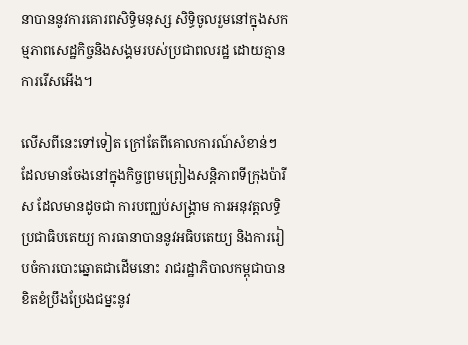នាបាននូវការគោរពសិទ្ធិមនុស្ស សិទ្ធិចូលរួមនៅក្នុងសកម្មភាពសេដ្ឋកិច្ចនិងសង្គមរបស់ប្រជាពលរដ្ឋ ដោយគ្មានការរើសអើង។

លើសពីនេះទៅទៀត ក្រៅតែពីគោលការណ៍សំខាន់ៗដែលមានចែងនៅក្នុងកិច្ចព្រមព្រៀងសន្តិភាពទីក្រុងប៉ារីស ដែលមានដូចជា ការបញ្ឈប់សង្គ្រាម ការអនុវត្តលទ្ធិប្រជាធិបតេយ្យ ការធានាបាននូវអធិបតេយ្យ និងការរៀបចំការបោះឆ្នោតជាដើមនោះ រាជរដ្ឋាភិបាលកម្ពុជាបានខិតខំប្រឹងប្រែងជម្នះនូវ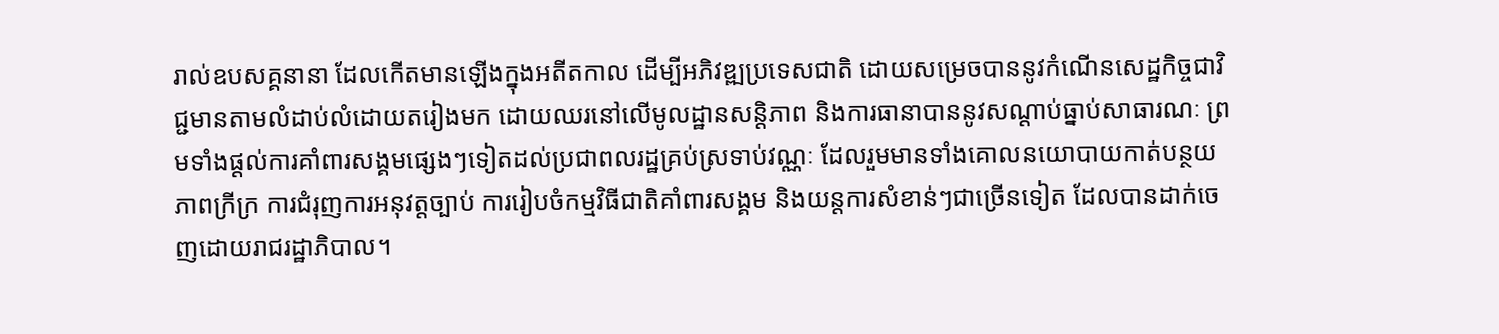រាល់ឧបសគ្គនានា ដែលកើតមានឡើងក្នុងអតីតកាល ដើម្បីអភិវឌ្ឍប្រទេសជាតិ ដោយសម្រេចបាននូវកំណើនសេដ្ឋកិច្ចជាវិជ្ជមានតាមលំដាប់លំដោយតរៀងមក ដោយឈរនៅលើមូលដ្ឋានសន្តិភាព និងការធានាបាននូវសណ្ដាប់ធ្នាប់សាធារណៈ ព្រមទាំងផ្ដល់ការគាំពារសង្គមផ្សេងៗទៀតដល់ប្រជាពលរដ្ឋគ្រប់ស្រទាប់វណ្ណៈ ដែលរួមមានទាំងគោលនយោបាយកាត់បន្ថយភាពក្រីក្រ ការជំរុញការអនុវត្តច្បាប់ ការរៀបចំកម្មវិធីជាតិគាំពារសង្គម និងយន្តការសំខាន់ៗជាច្រើនទៀត ដែលបានដាក់ចេញដោយរាជរដ្ឋាភិបាល។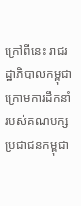ក្រៅពីនេះ រាជរដ្ឋាភិបាលកម្ពុជា ក្រោមការដឹកនាំរបស់គណបក្សប្រជាជនកម្ពុជា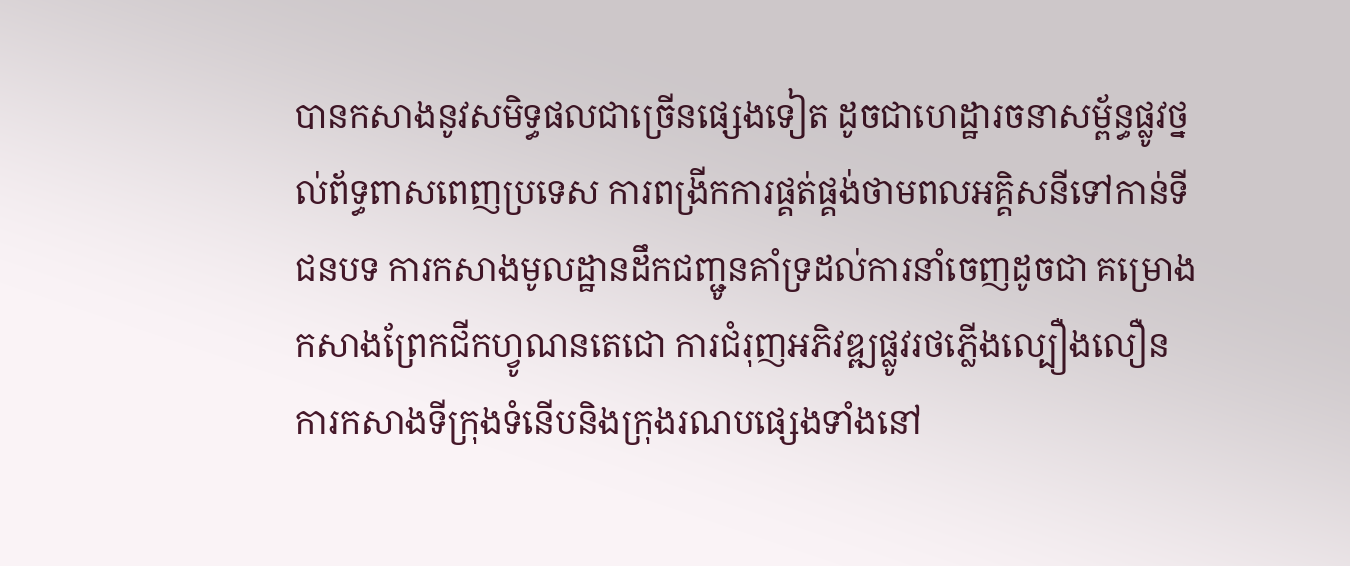បានកសាងនូវសមិទ្ធផលជាច្រើនផ្សេងទៀត ដូចជាហេដ្ឋារចនាសម្ព័ន្ធផ្លូវថ្នល់ព័ទ្ធពាសពេញប្រទេស ការពង្រីកការផ្គត់ផ្គង់ថាមពលអគ្គិសនីទៅកាន់ទីជនបទ ការកសាងមូលដ្ឋានដឹកជញ្ជូនគាំទ្រដល់ការនាំចេញដូចជា គម្រោងកសាងព្រែកជីកហ្វូណនតេជោ ការជំរុញអភិវឌ្ឍផ្លូវរថភ្លើងល្បឿងលឿន ការកសាងទីក្រុងទំនើបនិងក្រុងរណបផ្សេងទាំងនៅ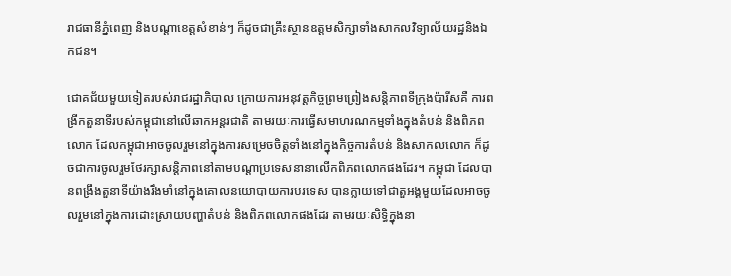រាជធានីភ្នំពេញ និងបណ្ដាខេត្តសំខាន់ៗ ក៏ដូចជាគ្រឹះស្ថានឧត្ដមសិក្សាទាំងសាកលវិទ្យាល័យរដ្ឋនិងឯកជន។

ជោគជ័យមួយទៀតរបស់រាជរដ្ឋាភិបាល ក្រោយការអនុវត្តកិច្ចព្រមព្រៀងសន្តិភាពទីក្រុងប៉ារីសគឺ ការពង្រីកតួនាទីរបស់កម្ពុជានៅលើឆាកអន្តរជាតិ តាមរយៈការធ្វើសមាហរណកម្មទាំងក្នុងតំបន់ និងពិភពលោក ដែលកម្ពុជាអាចចូលរួមនៅក្នុងការសម្រេចចិត្តទាំងនៅក្នុងកិច្ចការតំបន់ និងសាកលលោក ក៏ដូចជាការចូលរួមថែរក្សាសន្តិភាពនៅតាមបណ្ដាប្រទេសនានាលើកពិភពលោកផងដែរ។ កម្ពុជា ដែលបានពង្រឹងតួនាទីយ៉ាងរឹងមាំនៅក្នុងគោលនយោបាយការបរទេស បានក្លាយទៅជាតួអង្គមួយដែលអាចចូលរួមនៅក្នុងការដោះស្រាយបញ្ហាតំបន់ និងពិភពលោកផងដែរ តាមរយៈសិទ្ធិក្នុងនា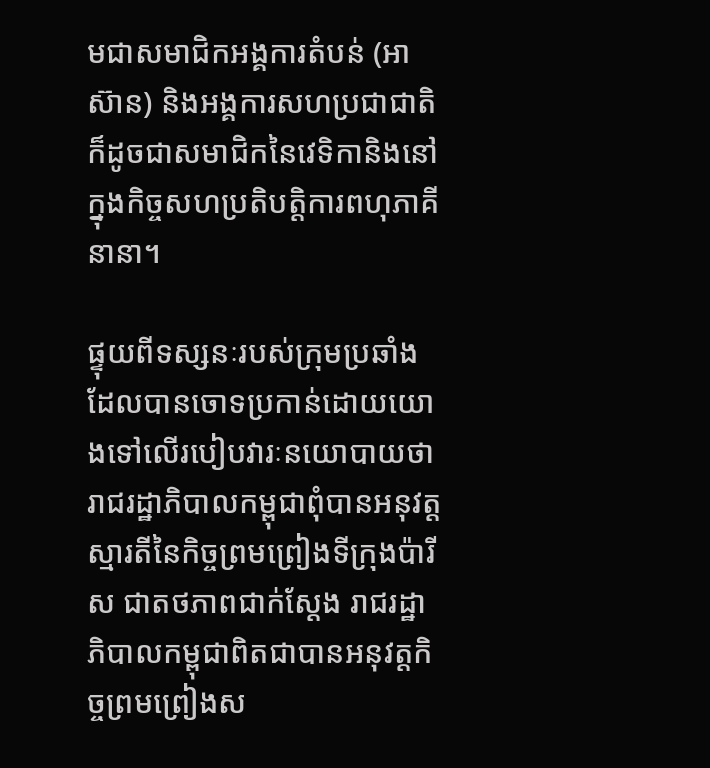មជាសមាជិកអង្គការតំបន់ (អាស៊ាន) និងអង្គការសហប្រជាជាតិ ក៏ដូចជាសមាជិកនៃវេទិកានិងនៅក្នុងកិច្ចសហប្រតិបត្តិការពហុភាគីនានា។

ផ្ទុយពីទស្សនៈរបស់ក្រុមប្រឆាំង ដែលបានចោទប្រកាន់ដោយយោងទៅលើរបៀបវារៈនយោបាយថា រាជរដ្ឋាភិបាលកម្ពុជាពុំបានអនុវត្តស្មារតីនៃកិច្ចព្រមព្រៀងទីក្រុងប៉ារីស ជាតថភាពជាក់ស្ដែង រាជរដ្ឋាភិបាលកម្ពុជាពិតជាបានអនុវត្តកិច្ចព្រមព្រៀងស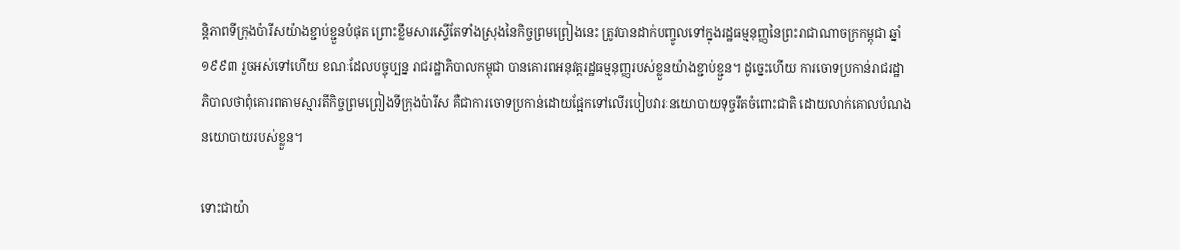ន្តិភាពទីក្រុងប៉ារីសយ៉ាងខ្ជាប់ខ្ជួនបំផុត ព្រោះខ្លឹមសារស្ទើតែទាំងស្រុងនៃកិច្ចព្រមព្រៀងនេះ ត្រូវបានដាក់បញ្ចូលទៅក្នុងរដ្ឋធម្មនុញ្ញនៃព្រះរាជាណាចក្រកម្ពុជា ឆ្នាំ១៩៩៣ រួចអស់ទៅហើយ ខណៈដែលបច្ចុប្បន្ន រាជរដ្ឋាភិបាលកម្ពុជា បានគោរពអនុវត្តរដ្ឋធម្មនុញ្ញរបស់ខ្លួនយ៉ាងខ្ជាប់ខ្ជួន។ ដូច្នេះហើយ ការចោទប្រកាន់រាជរដ្ឋាភិបាលថាពុំគោរពតាមស្មារតីកិច្ចព្រមព្រៀងទីក្រុងប៉ារីស គឺជាការចោទប្រកាន់ដោយផ្អែកទៅលើរបៀបវារៈនយោបាយទុច្ចរឹតចំពោះជាតិ ដោយលាក់គោលបំណងនយោបាយរបស់ខ្លួន។

ទោះជាយ៉ា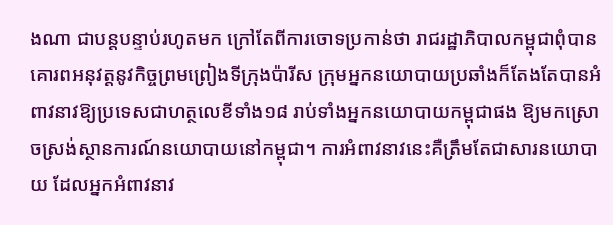ងណា ជាបន្តបន្ទាប់រហូតមក ក្រៅតែពីការចោទប្រកាន់ថា រាជរដ្ឋាភិបាលកម្ពុជាពុំបានគោរពអនុវត្តនូវកិច្ចព្រមព្រៀងទីក្រុងប៉ារីស ក្រុមអ្នកនយោបាយប្រឆាំងក៏តែងតែបានអំពាវនាវឱ្យប្រទេសជាហត្ថលេខីទាំង១៨ រាប់ទាំងអ្នកនយោបាយកម្ពុជាផង ឱ្យមកស្រោចស្រង់ស្ថានការណ៍នយោបាយនៅកម្ពុជា។ ការអំពាវនាវនេះគឺត្រឹមតែជាសារនយោបាយ ដែលអ្នកអំពាវនាវ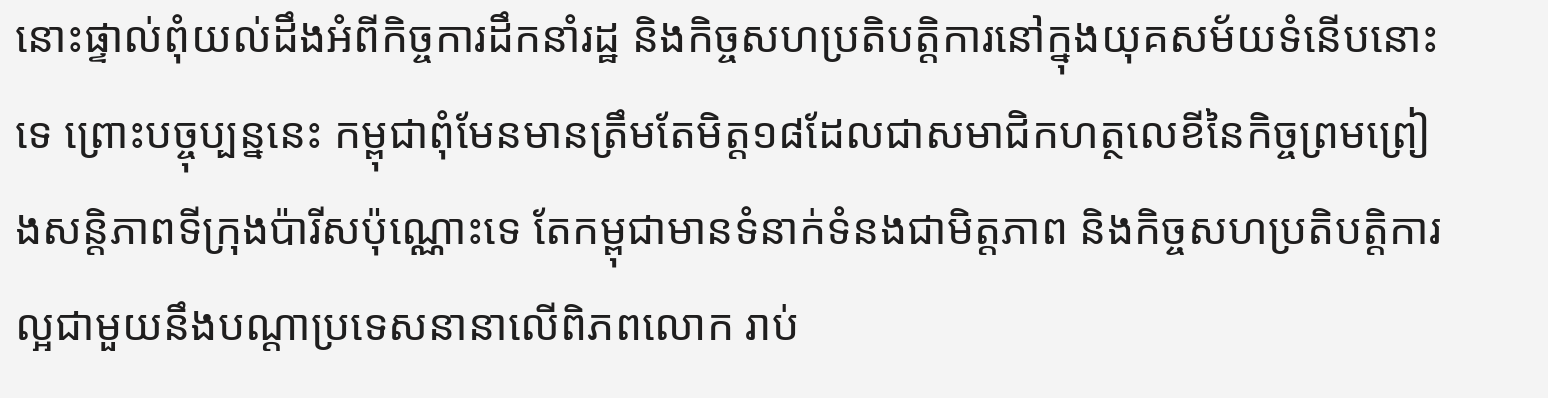នោះផ្ទាល់ពុំយល់ដឹងអំពីកិច្ចការដឹកនាំរដ្ឋ និងកិច្ចសហប្រតិបត្តិការនៅក្នុងយុគសម័យទំនើបនោះទេ ព្រោះបច្ចុប្បន្ននេះ កម្ពុជាពុំមែនមានត្រឹមតែមិត្ត១៨ដែលជាសមាជិកហត្ថលេខីនៃកិច្ចព្រមព្រៀងសន្តិភាពទីក្រុងប៉ារីសប៉ុណ្ណោះទេ តែកម្ពុជាមានទំនាក់ទំនងជាមិត្តភាព និងកិច្ចសហប្រតិបត្តិការល្អជាមួយនឹងបណ្ដាប្រទេសនានាលើពិភពលោក រាប់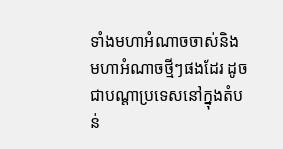ទាំងមហាអំណាចចាស់និងមហាអំណាចថ្មីៗផងដែរ ដូចជាបណ្ដាប្រទេសនៅក្នុងតំបន់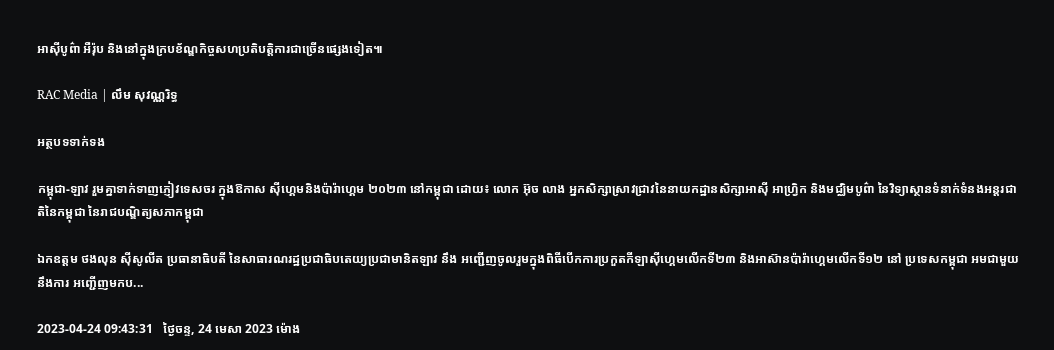អាស៊ីបូព៌ា អឺរ៉ុប និងនៅក្នុងក្របខ័ណ្ឌកិច្ចសហប្រតិបត្តិការជាច្រើនផ្សេងទៀត៕

RAC Media | លឹម សុវណ្ណរិទ្ធ

អត្ថបទទាក់ទង

កម្ពុជា-ឡាវ រួមគ្នាទាក់ទាញភ្ញៀវទេសចរ ក្នុងឱកាស ស៊ីហ្គេមនិងប៉ារ៉ាហ្គេម ២០២៣ នៅកម្ពុជា ដោយ៖ លោក អ៊ុច លាង អ្នកសិក្សាស្រាវជ្រាវនៃនាយកដ្ឋានសិក្សាអាស៊ី អាហ្វ្រិក និងមជ្ឈិមបូព៌ា នៃវិទ្យាស្ថានទំនាក់ទំនងអន្តរជាតិនៃកម្ពុជា នៃរាជបណ្ឌិត្យសភាកម្ពុជា

ឯកឧត្តម ថងលុន ស៊ីសូលីត ប្រធានាធិបតី នៃសាធារណរដ្ឋប្រជាធិបតេយ្យប្រជាមានិតឡាវ នឹង អញ្ជើញចូលរួមក្នុងពិធីបើកការប្រកួតកីឡាស៊ីហ្គេមលើកទី២៣ និងអាស៊ានប៉ារ៉ាហ្គេមលើកទី១២ នៅ ប្រទេសកម្ពុជា អមជាមួយនឹងការ អញ្ជើញមកប...

2023-04-24 09:43:31   ថ្ងៃចន្ទ, 24 មេសា 2023 ម៉ោង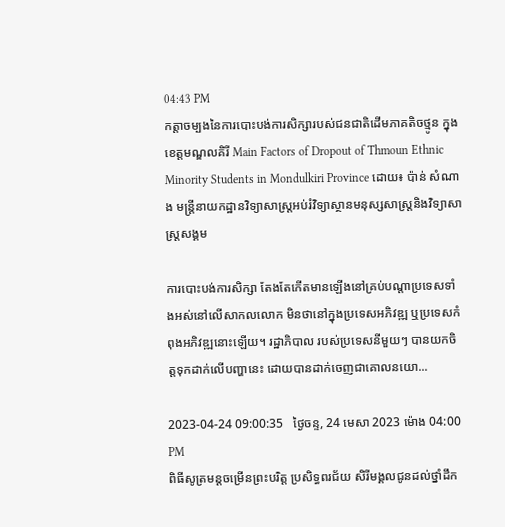04:43 PM
កត្ដាចម្បងនៃការបោះបង់ការសិក្សារបស់ជនជាតិដើមភាគតិចថ្មូន ក្នុងខេត្តមណ្ឌលគិរី Main Factors of Dropout of Thmoun Ethnic Minority Students in Mondulkiri Province ដោយ៖ ប៉ាន់ សំណាង មន្ដ្រីនាយកដ្ឋានវិទ្យាសាស្ដ្រអប់រំវិទ្យាស្ថានមនុស្សសាស្ដ្រនិងវិទ្យាសាស្ដ្រសង្គម

ការបោះបង់ការសិក្សា តែងតែកើតមានឡើងនៅគ្រប់បណ្តាប្រទេសទាំងអស់នៅលើសាកលលោក មិនថានៅក្នុងប្រទេសអភិវឌ្ឍ ឬប្រទេសកំពុងអភិវឌ្ឍនោះឡើយ។ រដ្ឋាភិបាល របស់ប្រទេសនីមួយៗ បានយកចិត្តទុកដាក់លើបញ្ហានេះ ដោយបានដាក់ចេញជាគោលនយោ...

2023-04-24 09:00:35   ថ្ងៃចន្ទ, 24 មេសា 2023 ម៉ោង 04:00 PM
ពិធីសូត្រមន្តចម្រើនព្រះបរិត្ត ប្រសិទ្ធពរជ័យ សិរីមង្គលជូនដល់ថ្នាំដឹក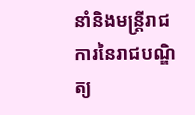នាំនិងមន្ត្រីរាជការនៃរាជបណ្ឌិត្យ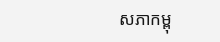សភាកម្ពុ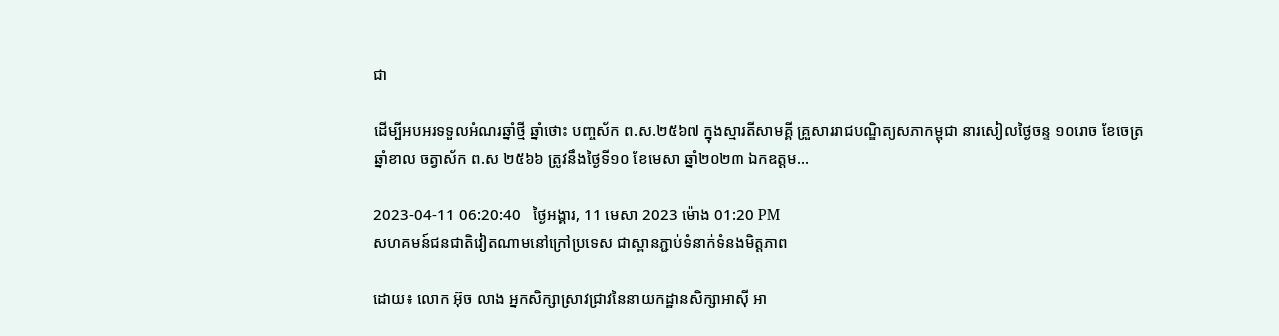ជា

ដើម្បីអបអរទទួលអំណរឆ្នាំថ្មី ឆ្នាំថោះ បញ្ចស័ក ព.ស.២៥៦៧ ក្នុងស្មារតីសាមគ្គី គ្រួសាររាជបណ្ឌិត្យសភាកម្ពុជា នារសៀលថ្ងៃចន្ទ ១០រោច ខែចេត្រ ឆ្នាំខាល ចត្វាស័ក ព.ស ២៥៦៦ ត្រូវនឹងថ្ងៃទី១០ ខែមេសា ឆ្នាំ២០២៣ ឯកឧត្តម...

2023-04-11 06:20:40   ថ្ងៃអង្គារ, 11 មេសា 2023 ម៉ោង 01:20 PM
សហគមន៍ជនជាតិវៀតណាមនៅក្រៅប្រទេស ជាស្ពានភ្ជាប់ទំនាក់ទំនងមិត្តភាព

ដោយ៖ លោក អ៊ុច លាង អ្នកសិក្សាស្រាវជ្រាវនៃនាយកដ្ឋានសិក្សាអាស៊ី អា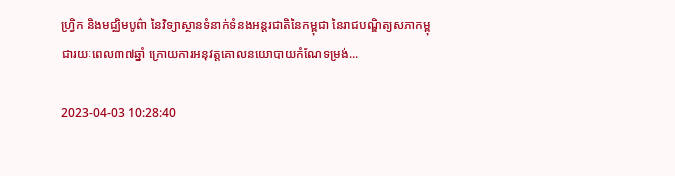ហ្វ្រិក និងមជ្ឈិមបូព៌ា នៃវិទ្យាស្ថានទំនាក់ទំនងអន្តរជាតិនៃកម្ពុជា នៃរាជបណ្ឌិត្យសភាកម្ពុជារយៈពេល៣៧ឆ្នាំ ក្រោយការអនុវត្តគោលនយោបាយកំណែទម្រង់...

2023-04-03 10:28:40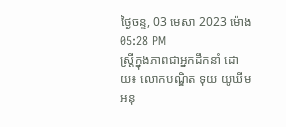ថ្ងៃចន្ទ, 03 មេសា 2023 ម៉ោង 05:28 PM
ស្រ្តីក្នុងភាពជាអ្នកដឹកនាំ ដោយ៖ លោកបណ្ឌិត ទុយ យូឃីម អនុ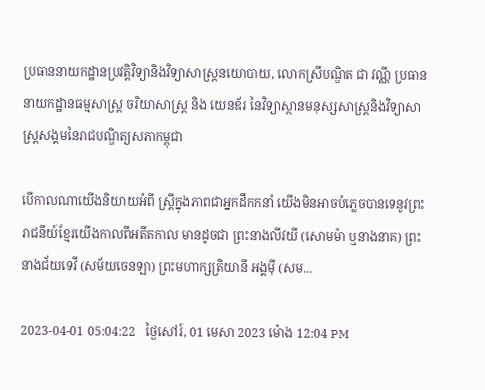ប្រធាននាយកដ្ឋានប្រវត្តិវិទ្យានិងវិទ្យាសាស្រ្តនយោបាយ, លោកស្រីបណ្ឌិត ជា វណ្ណី ប្រធាននាយកដ្ឋានធម្មសាស្រ្ត ចរិយាសាស្រ្ត និង យេនឌ័រ នៃវិទ្យាស្ថានមនុស្សសាស្រ្តនិងវិទ្យាសាស្រ្តសង្គមនៃរាជបណ្ឌិត្យសភាកម្ពុជា

បើកាលណាយើងនិយាយអំពី ស្រ្តីក្នុងភាពជាអ្នកដឹកកនាំ យើងមិនអាចបំភ្លេចបានទេនូវព្រះរាជនីយ៍ខ្មែរយើងកាលពីអតីតកាល មានដូចជា ព្រះនាងលីវយី (សោមម៉ា ឬនាងនាគ) ព្រះនាងជ័យទេវី (សម័យចេនឡា) ព្រះមហាក្សត្រិយានី អង្គម៉ី (សម...

2023-04-01 05:04:22   ថ្ងៃសៅរ៍, 01 មេសា 2023 ម៉ោង 12:04 PM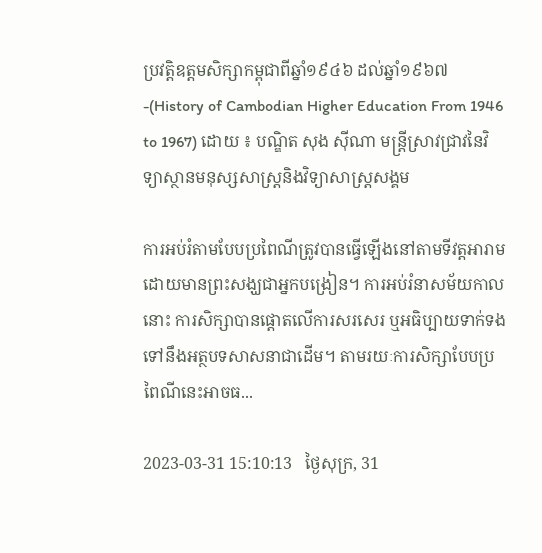ប្រវត្តិឧត្តមសិក្សាកម្ពុជាពីឆ្នាំ១៩៤៦ ដល់ឆ្នាំ១៩៦៧-(History of Cambodian Higher Education From 1946 to 1967) ដោយ ៖ បណ្ឌិត សុង ស៊ីណា មន្ត្រីស្រាវជ្រាវនៃវិទ្យាស្ថានមនុស្សសាស្ត្រនិងវិទ្យាសាស្ត្រសង្គម

ការអប់រំតាមបែបប្រពៃណីត្រូវបានធ្វើឡើងនៅតាមទីវត្តអារាម ដោយមានព្រះសង្ឃជាអ្នកបង្រៀន។ ការអប់រំនាសម័យកាលនោះ ការសិក្សាបានផ្តោតលើការសរសេរ ឬអធិប្បាយទាក់ទងទៅនឹងអត្ថបទសាសនាជាដើម។ តាមរយៈការសិក្សាបែបប្រពៃណីនេះអាចធ...

2023-03-31 15:10:13   ថ្ងៃសុក្រ, 31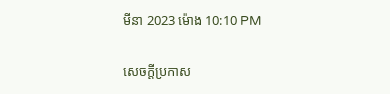មីនា 2023 ម៉ោង 10:10 PM

សេចក្តីប្រកាស